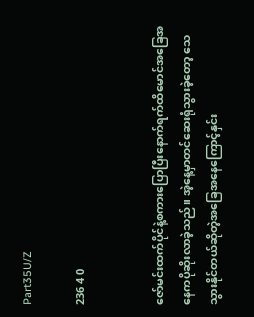Part35U/Z

236 4 0


ဇော်မင်းထက်ပိုင်နဲ့စကားပြောပြီးနောက်ရက်ထိမောင်အခြေအနေကပိုဆိုးလာခဲ့သည်။ အဲ့နေ့မှာတင်ဆေးရုံသွားခဲ့တော့ သေ သွားနိုင်တယ်ဆိုတဲ့အခြေအနေကြောင့်နှင်း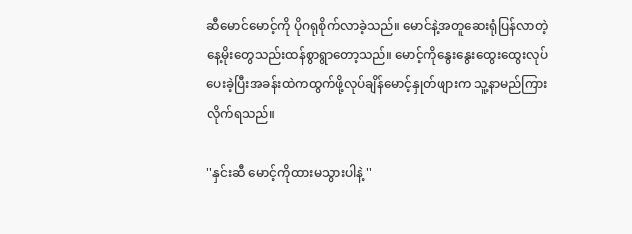ဆီမောင်မောင့်ကို ပိုဂရုစိုက်လာခဲ့သည်။ မောင်နဲ့အတူဆေးရုံပြန်လာတဲ့နေ့မိုးတွေသည်းထန်စွာရွာတော့သည်။ မောင့်ကိုနွေးနွေးထွေးထွေးလုပ်ပေးခဲ့ပြီးအခန်းထဲကထွက်ဖို့လုပ်ချိန်မောင့်နှုတ်ဖျားက သူ့နာမည်ကြားလိုက်ရသည်။

''နှင်းဆီ မောင့်ကိုထားမသွားပါနဲ့ ''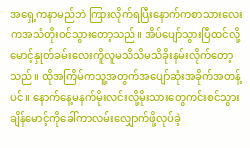အရှေ့ကနာမည်ဘဲ ကြားလိုက်ရပြီးနောက်ကစာသားလေးကအသံတိုးဝင်သွားတော့သည်။ အိပ်ပျော်သွားပြီထင်လို့မောင့်နှုတ်ခမ်းလေးကိူလူမသိသိမသိခိုးနမ်းလိုက်တော့သည်။ ထိုအကြိမ်ကသူ့အတွက်အပျော်ဆုံးအခိုက်အတန့်ပင်။ နောက်နေ့မနက်မိုးလင်းလို့မိုးသားတွေကင်းစင်သွားချိန်မောင့်ကိုခေါ်ကာလမ်းလျှောက်ဖို့လုပ်ခဲ့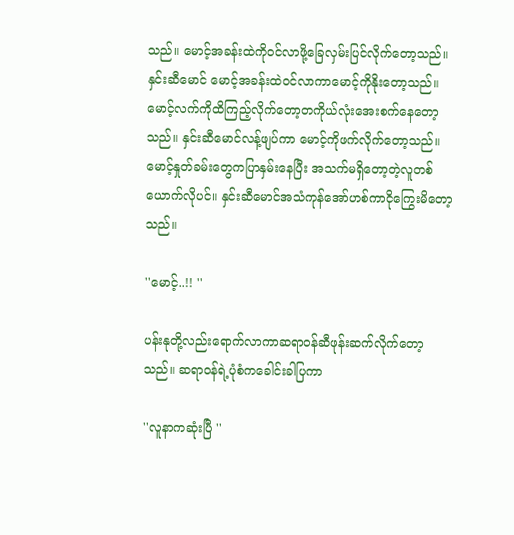သည်။ မောင့်အခန်းထဲကိုဝင်လာဖို့ခြေလှမ်းပြင်လိုက်တော့သည်။
နှင်းဆီမောင် မောင့်အခန်းထဲဝင်လာကာမောင့်ကိုနိုးတော့သည်။ မောင့်လက်ကိုထိကြည့်လိုက်တော့တကိုယ်လုံးအေးစက်နေတော့သည်။ နှင်းဆီမောင်လန့်ဖျပ်ကာ မောင့်ကိုဖက်လိုက်တော့သည်။ မောင့်နှုတ်ခမ်းတွေကပြာနှမ်းနေပြီး အသက်မရှိတော့တဲ့လူတစ်ယောက်လိုပင်။ နှင်းဆီမောင်အသံကုန်အော်ဟစ်ကာငိုကြွေးမိတော့သည်။

''မောင့်..!! ''

ပန်းနုတို့လည်းရောက်လာကာဆရာဝန်ဆီဖုန်းဆက်လိုက်တော့သည်။ ဆရာဝန်ရဲ့ပုံစံကခေါင်းခါပြကာ

''လူနာကဆုံးပြီ ''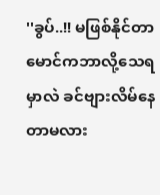''ခွပ်..!! မဖြစ်နိုင်တာ မောင်ကဘာလို့သေရမှာလဲ ခင်ဗျားလိမ်နေတာမလား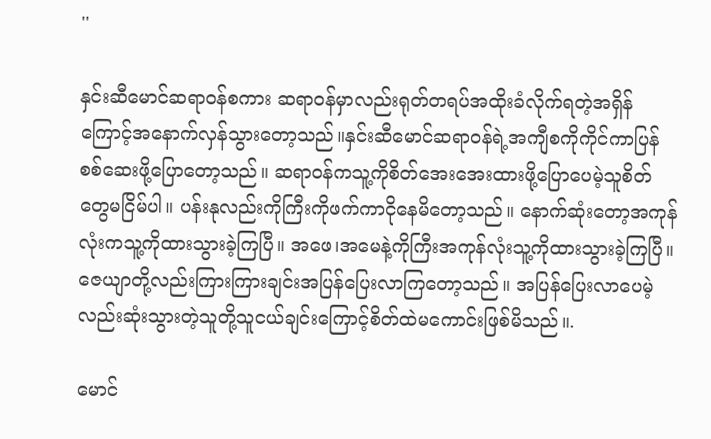''

နှင်းဆီမောင်ဆရာဝန်စကား ဆရာဝန်မှာလည်းရုတ်တရပ်အထိုးခံလိုက်ရတဲ့အရှိန်ကြောင့်အနောက်လှန်သွားတော့သည်။နှင်းဆီမောင်ဆရာဝန်ရဲ့အကျီစကိုကိုင်ကာပြန်စစ်ဆေးဖို့ပြောတော့သည်။ ဆရာဝန်ကသူ့ကိုစိတ်အေးအေးထားဖို့ပြောပေမဲ့သူစိတ်တွေမငြိမ်ပါ။ ပန်းနုလည်းကိုကြီးကိုဖက်ကာငိုနေမိတော့သည်။ နောက်ဆုံးတော့အကုန်လုံးကသူ့ကိုထားသွားခဲ့ကြပြီ။ အဖေ၊အမေနဲ့ကိုကြီးအကုန်လုံးသူ့ကိုထားသွားခဲ့ကြပြီ။ ဇေယျာတို့လည်းကြားကြားချင်းအပြန်ပြေးလာကြတော့သည်။ အပြန်ပြေးလာပေမဲ့လည်းဆုံးသွားတဲ့သူတို့သူငယ်ချင်းကြောင့်စိတ်ထဲမကောင်းဖြစ်မိသည်။.

မောင်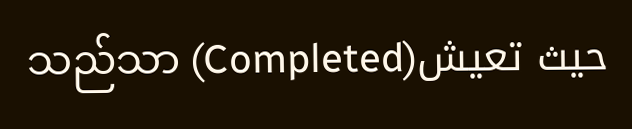သည်သာ (Completed)حيث تعيش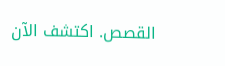القصص. اكتشف الآن